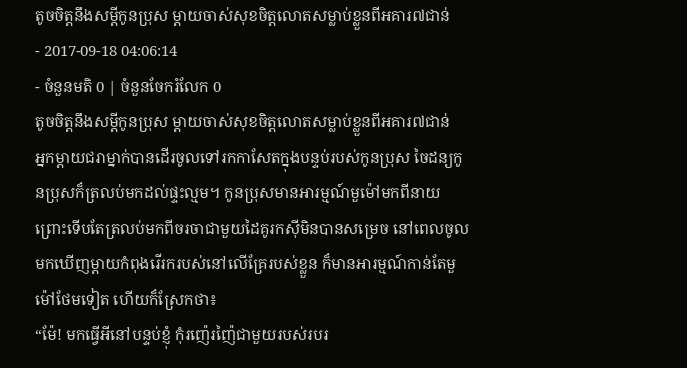តូចចិត្តនឹងសម្ដីកូនប្រុស ម្ដាយចាស់សុខចិត្តលោតសម្លាប់ខ្លួនពីអគារ៧ជាន់
- 2017-09-18 04:06:14
- ចំនួនមតិ 0 | ចំនួនចែករំលែក 0
តូចចិត្តនឹងសម្ដីកូនប្រុស ម្ដាយចាស់សុខចិត្តលោតសម្លាប់ខ្លួនពីអគារ៧ជាន់
អ្នកម្ដាយជរាម្នាក់បានដើរចូលទៅរកកាសែតក្នុងបន្ទប់របស់កូនប្រុស ចៃដន្យកូនប្រុសក៏ត្រលប់មកដល់ផ្ទះល្មម។ កូនប្រុសមានអារម្មណ៍មួម៉ៅមកពីនាយ ព្រោះទើបតែត្រលប់មកពីចរចាជាមួយដៃគូរកស៊ីមិនបានសម្រេច នៅពេលចូលមកឃើញម្ដាយកំពុងរើរករបស់នៅលើគ្រែរបស់ខ្លួន ក៏មានអារម្មណ៍កាន់តែមួម៉ៅថែមទៀត ហើយក៏ស្រែកថា៖
“ម៉ែ! មកធ្វើអីនៅបន្ទប់ខ្ញុំ កុំរញ៉េរញ៉ៃជាមួយរបស់របរ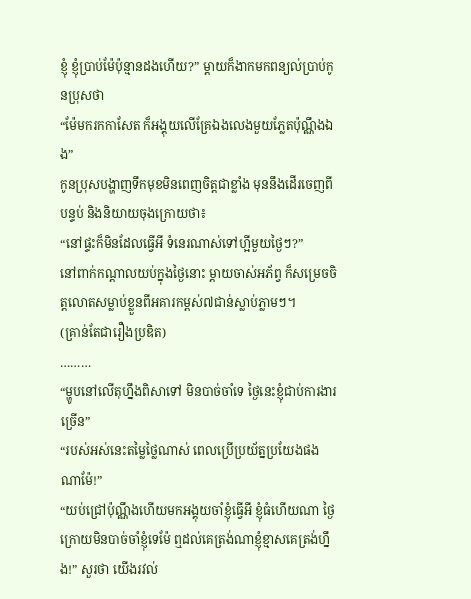ខ្ញុំ ខ្ញុំប្រាប់ម៉ែប៉ុន្មានដងហើយ?” ម្ដាយក៏ងាកមកពន្យល់ប្រាប់កូនប្រុសថា
“ម៉ែមករកកាសែត ក៏អង្គុយលើគ្រែឯងលេងមួយភ្លែតប៉ុណ្ណឹងឯង”
កូនប្រុសបង្ហាញទឹកមុខមិនពេញចិត្តជាខ្លាំង មុននឹងដើរចេញពីបន្ទប់ និងនិយាយចុងក្រោយថា៖
“នៅផ្ទះក៏មិនដែលធ្វើអី ទំនេរណាស់ទៅហ្អីមួយថ្ងៃៗ?”
នៅពាក់កណ្ដាលយប់ក្នុងថ្ងៃនោះ ម្ដាយចាស់អភ័ព្វ ក៏សម្រេចចិត្តលោតសម្លាប់ខ្លួនពីអគារកម្ពស់៧ជាន់ស្លាប់ភ្លាមៗ។
(គ្រាន់តែជារឿងប្រឌិត)
………
“ម្ហូបនៅលើតុហ្នឹងពិសាទៅ មិនបាច់ចាំទេ ថ្ងៃនេះខ្ញុំជាប់ការងារច្រើន”
“របស់អស់នេះតម្លៃថ្លៃណាស់ ពេលប្រើប្រយ័ត្នប្រយែងផងណាម៉ែ!”
“យប់ជ្រៅប៉ុណ្ណឹងហើយមកអង្គុយចាំខ្ញុំធ្វើអី ខ្ញុំធំហើយណា ថ្ងៃក្រោយមិនបាច់ចាំខ្ញុំទេម៉ែ ឮដល់គេត្រង់ណាខ្ញុំខ្មាសគេត្រង់ហ្នឹង!” សួរថា យើងរវល់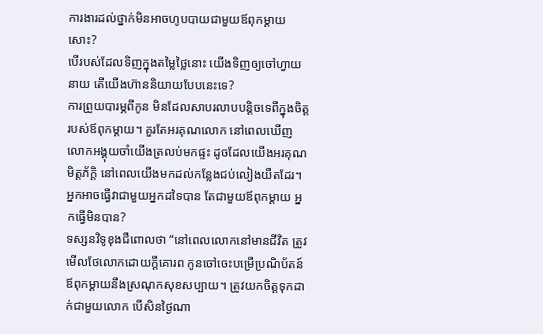ការងារដល់ថ្នាក់មិនអាចហូបបាយជាមួយឪពុកម្ដាយសោះ?
បើរបស់ដែលទិញក្នុងតម្លៃថ្លៃនោះ យើងទិញឲ្យចៅហ្វាយនាយ តើយើងហ៊ាននិយាយបែបនេះទេ?
ការព្រួយបារម្ភពីកូន មិនដែលសាបរលាបបន្តិចទេពីក្នុងចិត្តរបស់ឪពុកម្ដាយ។ គួរតែអរគុណលោក នៅពេលឃើញលោកអង្គុយចាំយើងត្រលប់មកផ្ទះ ដូចដែលយើងអរគុណមិត្តភ័ក្ដិ នៅពេលយើងមកដល់កន្លែងជប់លៀងយឺតដែរ។ អ្នកអាចធ្វើវាជាមួយអ្នកដទៃបាន តែជាមួយឪពុកម្ដាយ អ្នកធ្វើមិនបាន?
ទស្សនវិទូខុងជឺពោលថា “នៅពេលលោកនៅមានជីវិត ត្រូវមើលថែលោកដោយក្ដីគោរព កូនចៅចេះបម្រើប្រណិប័តន៍ឪពុកម្ដាយនឹងស្រណុកសុខសប្បាយ។ ត្រូវយកចិត្តទុកដាក់ជាមួយលោក បើសិនថ្ងៃណា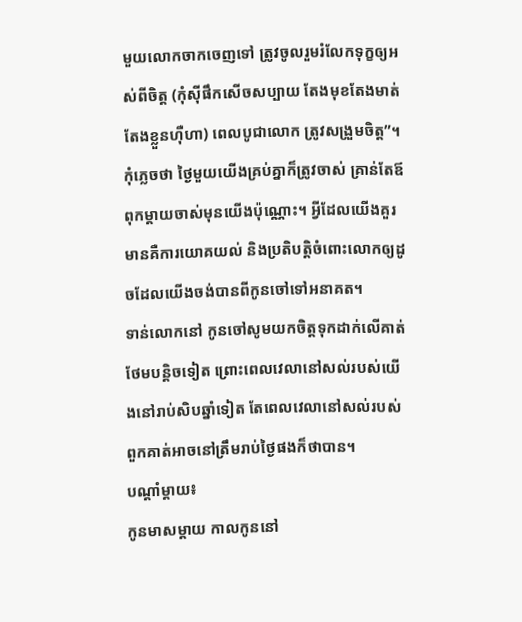មួយលោកចាកចេញទៅ ត្រូវចូលរួមរំលែកទុក្ខឲ្យអស់ពីចិត្ត (កុំស៊ីផឹកសើចសប្បាយ តែងមុខតែងមាត់ តែងខ្លួនហ៊ឺហា) ពេលបូជាលោក ត្រូវសង្រួមចិត្ត”។
កុំភ្លេចថា ថ្ងៃមួយយើងគ្រប់គ្នាក៏ត្រូវចាស់ គ្រាន់តែឪពុកម្ដាយចាស់មុនយើងប៉ុណ្ណោះ។ អ្វីដែលយើងគួរមានគឺការយោគយល់ និងប្រតិបត្តិចំពោះលោកឲ្យដូចដែលយើងចង់បានពីកូនចៅទៅអនាគត។
ទាន់លោកនៅ កូនចៅសូមយកចិត្តទុកដាក់លើគាត់ថែមបន្តិចទៀត ព្រោះពេលវេលានៅសល់របស់យើងនៅរាប់សិបឆ្នាំទៀត តែពេលវេលានៅសល់របស់ពួកគាត់អាចនៅត្រឹមរាប់ថ្ងៃផងក៏ថាបាន។
បណ្ដាំម្ដាយ៖
កូនមាសម្ដាយ កាលកូននៅ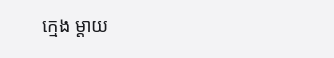ក្មេង ម្ដាយ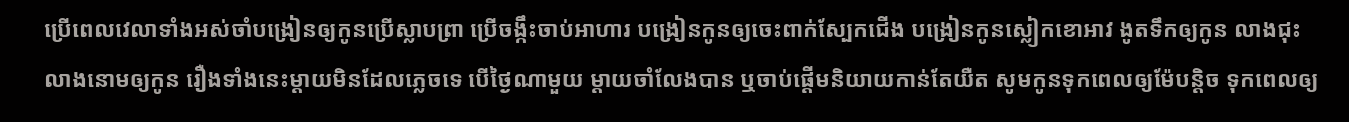ប្រើពេលវេលាទាំងអស់ចាំបង្រៀនឲ្យកូនប្រើស្លាបព្រា ប្រើចង្កឹះចាប់អាហារ បង្រៀនកូនឲ្យចេះពាក់ស្បែកជើង បង្រៀនកូនស្លៀកខោអាវ ងូតទឹកឲ្យកូន លាងជុះលាងនោមឲ្យកូន រឿងទាំងនេះម្ដាយមិនដែលភ្លេចទេ បើថ្ងៃណាមួយ ម្ដាយចាំលែងបាន ឬចាប់ផ្ដើមនិយាយកាន់តែយឺត សូមកូនទុកពេលឲ្យម៉ែបន្តិច ទុកពេលឲ្យ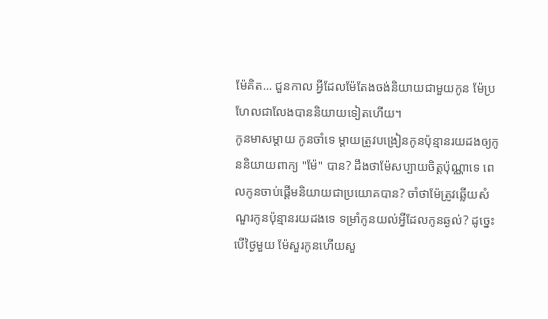ម៉ែគិត... ជួនកាល អ្វីដែលម៉ែតែងចង់និយាយជាមួយកូន ម៉ែប្រហែលជាលែងបាននិយាយទៀតហើយ។
កូនមាសម្ដាយ កូនចាំទេ ម្ដាយត្រូវបង្រៀនកូនប៉ុន្មានរយដងឲ្យកូននិយាយពាក្យ "ម៉ែ" បាន? ដឹងថាម៉ែសប្បាយចិត្តប៉ុណ្ណាទេ ពេលកូនចាប់ផ្ដើមនិយាយជាប្រយោគបាន? ចាំថាម៉ែត្រូវឆ្លើយសំណួរកូនប៉ុន្មានរយដងទេ ទម្រាំកូនយល់អ្វីដែលកូនឆ្ងល់? ដូច្នេះ បើថ្ងៃមួយ ម៉ែសួរកូនហើយសួ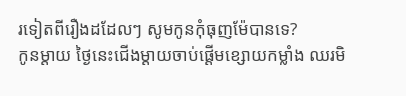រទៀតពីរឿងដដែលៗ សូមកូនកុំធុញម៉ែបានទេ?
កូនម្ដាយ ថ្ងៃនេះជើងម្ដាយចាប់ផ្ដើមខ្សោយកម្លាំង ឈរមិ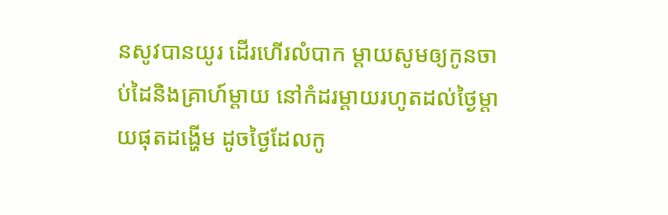នសូវបានយូរ ដើរហើរលំបាក ម្ដាយសូមឲ្យកូនចាប់ដៃនិងគ្រាហ៍ម្ដាយ នៅកំដរម្ដាយរហូតដល់ថ្ងៃម្ដាយផុតដង្ហើម ដូចថ្ងៃដែលកូ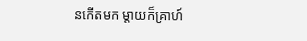នកើតមក ម្ដាយក៏គ្រាហ៍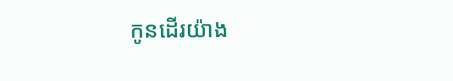កូនដើរយ៉ាង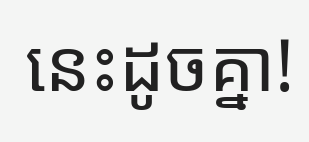នេះដូចគ្នា!